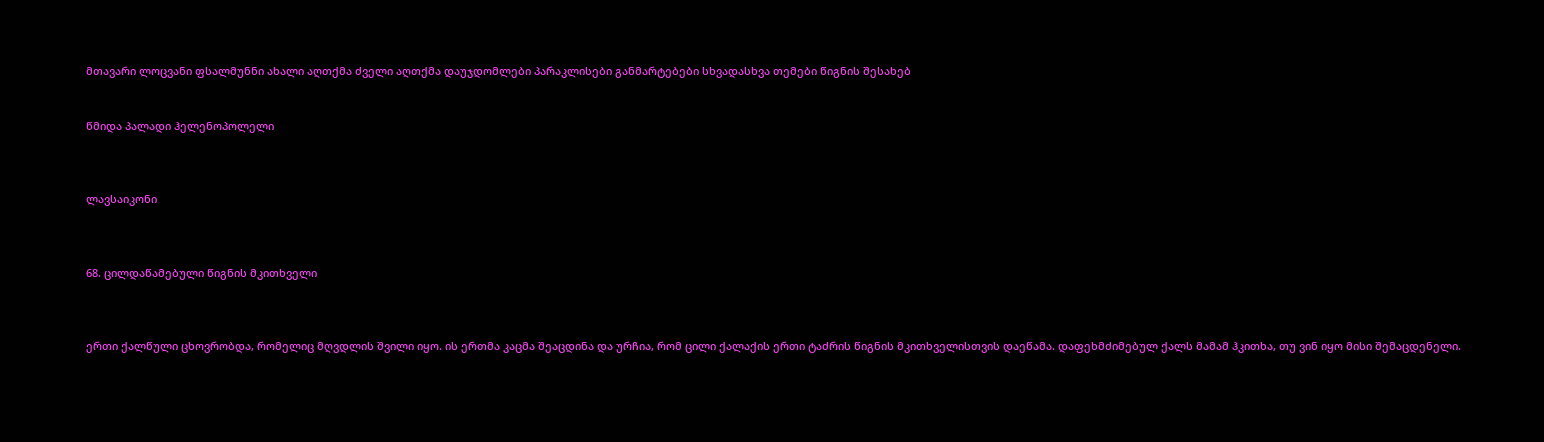მთავარი ლოცვანი ფსალმუნნი ახალი აღთქმა ძველი აღთქმა დაუჯდომლები პარაკლისები განმარტებები სხვადასხვა თემები წიგნის შესახებ


წმიდა პალადი ჰელენოპოლელი



ლავსაიკონი



68. ცილდაწამებული წიგნის მკითხველი



ერთი ქალწული ცხოვრობდა, რომელიც მღვდლის შვილი იყო. ის ერთმა კაცმა შეაცდინა და ურჩია, რომ ცილი ქალაქის ერთი ტაძრის წიგნის მკითხველისთვის დაეწამა. დაფეხმძიმებულ ქალს მამამ ჰკითხა, თუ ვინ იყო მისი შემაცდენელი.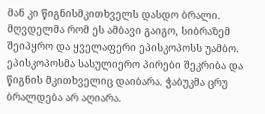მან კი წიგნისმკითხველს დასდო ბრალი. მღვდელმა რომ ეს ამბავი გაიგო, სიბრაზემ შეიპყრო და ყველაფერი ეპისკოპოსს უამბო. ეპისკოპოსმა სასულიერო პირები შეკრიბა და წიგნის მკითხველიც დაიბარა. ჭაბუკმა ცრუ ბრალდება არ აღიარა.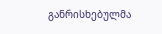განრისხებულმა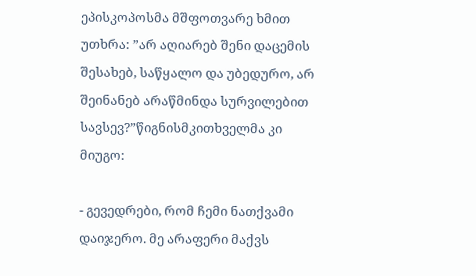ეპისკოპოსმა მშფოთვარე ხმით უთხრა: ”არ აღიარებ შენი დაცემის შესახებ, საწყალო და უბედურო, არ შეინანებ არაწმინდა სურვილებით სავსევ?”წიგნისმკითხველმა კი მიუგო:

- გევედრები, რომ ჩემი ნათქვამი დაიჯერო. მე არაფერი მაქვს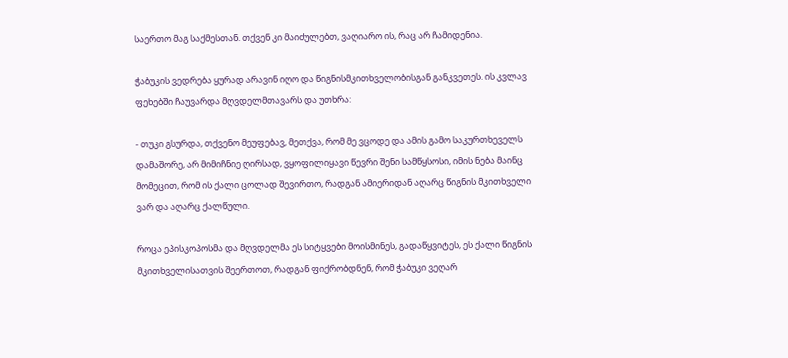საერთო მაგ საქმესთან. თქვენ კი მაიძულებთ, ვაღიარო ის, რაც არ ჩამიდენია.

ჭაბუკის ვედრება ყურად არავინ იღო და წიგნისმკითხველობისგან განკვეთეს. ის კვლავ ფეხებში ჩაუვარდა მღვდელმთავარს და უთხრა:

- თუკი გსურდა, თქვენო მეუფებავ, მეთქვა, რომ მე ვცოდე და ამის გამო საკურთხეველს დამაშორე, არ მიმიჩნიე ღირსად, ვყოფილიყავი წევრი შენი სამწყსოსი, იმის ნება მაინც მომეცით, რომ ის ქალი ცოლად შევირთო, რადგან ამიერიდან აღარც წიგნის მკითხველი ვარ და აღარც ქალწული.

როცა ეპისკოპოსმა და მღვდელმა ეს სიტყვები მოისმინეს, გადაწყვიტეს, ეს ქალი წიგნის მკითხველისათვის შეერთოთ, რადგან ფიქრობდნენ, რომ ჭაბუკი ვეღარ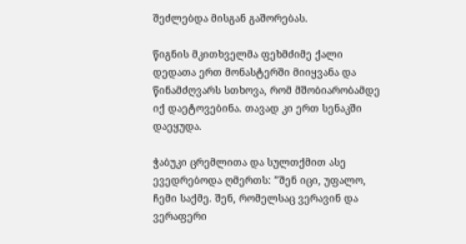შეძლებდა მისგან გაშორებას.

წიგნის მკითხველმა ფეხმძიმე ქალი დედათა ერთ მონასტერში მიიყვანა და წინამძღვარს სთხოვა, რომ მშობიარობამდე იქ დაეტოვებინა. თავად კი ერთ სენაკში დაეყუდა.

ჭაბუკი ცრემლითა და სულთქმით ასე ევედრებოდა ღმერთს: ”შენ იცი, უფალო, ჩემი საქმე. შენ, რომელსაც ვერავინ და ვერაფერი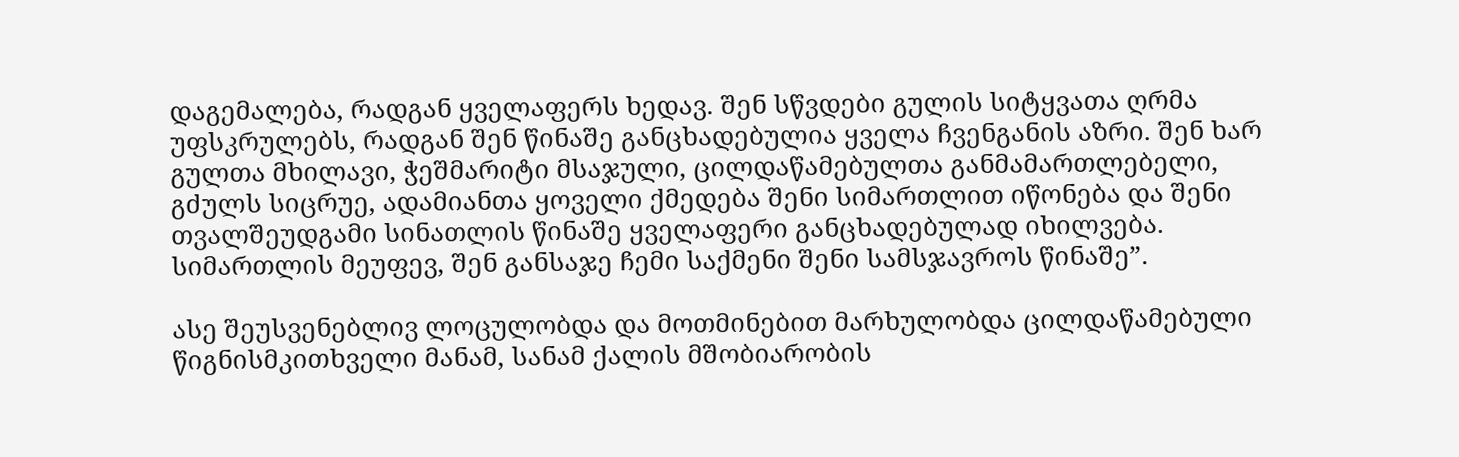დაგემალება, რადგან ყველაფერს ხედავ. შენ სწვდები გულის სიტყვათა ღრმა უფსკრულებს, რადგან შენ წინაშე განცხადებულია ყველა ჩვენგანის აზრი. შენ ხარ გულთა მხილავი, ჭეშმარიტი მსაჯული, ცილდაწამებულთა განმამართლებელი, გძულს სიცრუე, ადამიანთა ყოველი ქმედება შენი სიმართლით იწონება და შენი თვალშეუდგამი სინათლის წინაშე ყველაფერი განცხადებულად იხილვება. სიმართლის მეუფევ, შენ განსაჯე ჩემი საქმენი შენი სამსჯავროს წინაშე”.

ასე შეუსვენებლივ ლოცულობდა და მოთმინებით მარხულობდა ცილდაწამებული წიგნისმკითხველი მანამ, სანამ ქალის მშობიარობის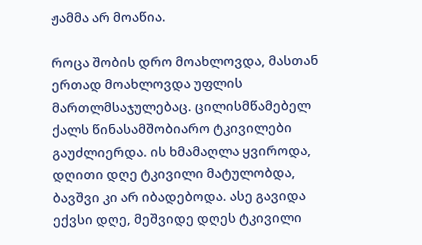ჟამმა არ მოაწია.

როცა შობის დრო მოახლოვდა, მასთან ერთად მოახლოვდა უფლის მართლმსაჯულებაც. ცილისმწამებელ ქალს წინასამშობიარო ტკივილები გაუძლიერდა. ის ხმამაღლა ყვიროდა, დღითი დღე ტკივილი მატულობდა, ბავშვი კი არ იბადებოდა. ასე გავიდა ექვსი დღე, მეშვიდე დღეს ტკივილი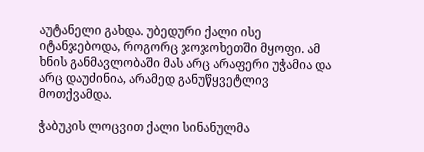აუტანელი გახდა. უბედური ქალი ისე იტანჯებოდა, როგორც ჯოჯოხეთში მყოფი. ამ ხნის განმავლობაში მას არც არაფერი უჭამია და არც დაუძინია, არამედ განუწყვეტლივ მოთქვამდა.

ჭაბუკის ლოცვით ქალი სინანულმა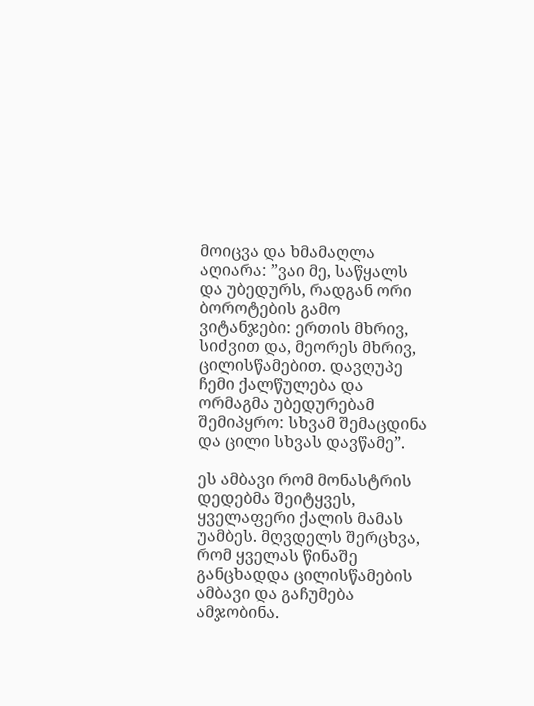მოიცვა და ხმამაღლა აღიარა: ”ვაი მე, საწყალს და უბედურს, რადგან ორი ბოროტების გამო ვიტანჯები: ერთის მხრივ, სიძვით და, მეორეს მხრივ, ცილისწამებით. დავღუპე ჩემი ქალწულება და ორმაგმა უბედურებამ შემიპყრო: სხვამ შემაცდინა და ცილი სხვას დავწამე”.

ეს ამბავი რომ მონასტრის დედებმა შეიტყვეს, ყველაფერი ქალის მამას უამბეს. მღვდელს შერცხვა, რომ ყველას წინაშე განცხადდა ცილისწამების ამბავი და გაჩუმება ამჯობინა.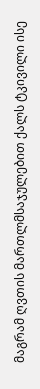მაგრამ ღვთის მართლმსაჯულებით ქალს ტკივილი ისე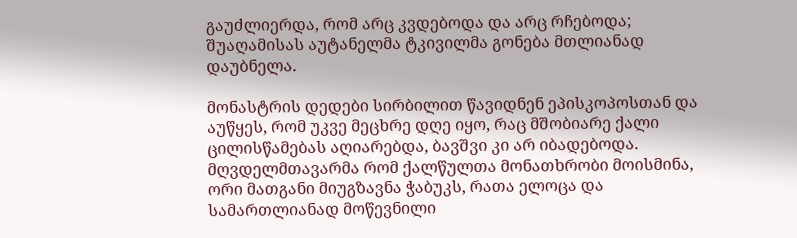გაუძლიერდა, რომ არც კვდებოდა და არც რჩებოდა; შუაღამისას აუტანელმა ტკივილმა გონება მთლიანად დაუბნელა.

მონასტრის დედები სირბილით წავიდნენ ეპისკოპოსთან და აუწყეს, რომ უკვე მეცხრე დღე იყო, რაც მშობიარე ქალი ცილისწამებას აღიარებდა, ბავშვი კი არ იბადებოდა. მღვდელმთავარმა რომ ქალწულთა მონათხრობი მოისმინა, ორი მათგანი მიუგზავნა ჭაბუკს, რათა ელოცა და სამართლიანად მოწევნილი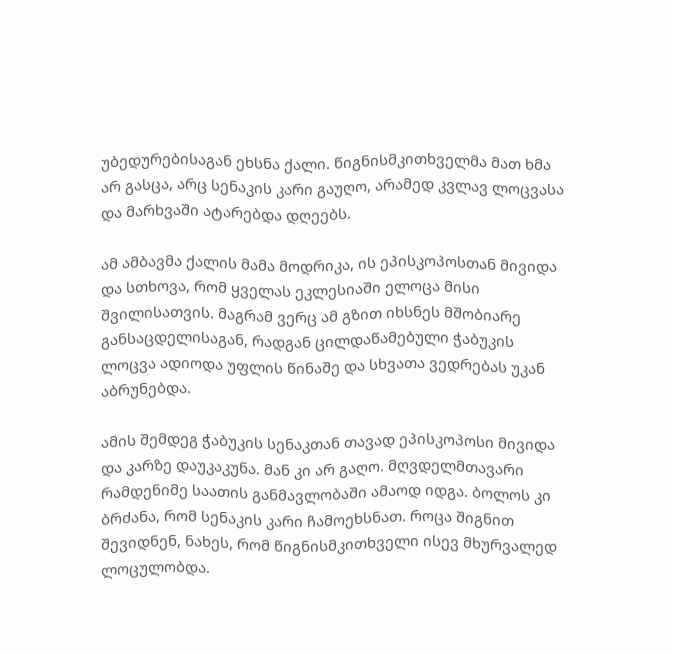უბედურებისაგან ეხსნა ქალი. წიგნისმკითხველმა მათ ხმა არ გასცა, არც სენაკის კარი გაუღო, არამედ კვლავ ლოცვასა და მარხვაში ატარებდა დღეებს.

ამ ამბავმა ქალის მამა მოდრიკა, ის ეპისკოპოსთან მივიდა და სთხოვა, რომ ყველას ეკლესიაში ელოცა მისი შვილისათვის. მაგრამ ვერც ამ გზით იხსნეს მშობიარე განსაცდელისაგან, რადგან ცილდაწამებული ჭაბუკის ლოცვა ადიოდა უფლის წინაშე და სხვათა ვედრებას უკან აბრუნებდა.

ამის შემდეგ ჭაბუკის სენაკთან თავად ეპისკოპოსი მივიდა და კარზე დაუკაკუნა. მან კი არ გაღო. მღვდელმთავარი რამდენიმე საათის განმავლობაში ამაოდ იდგა. ბოლოს კი ბრძანა, რომ სენაკის კარი ჩამოეხსნათ. როცა შიგნით შევიდნენ, ნახეს, რომ წიგნისმკითხველი ისევ მხურვალედ ლოცულობდა.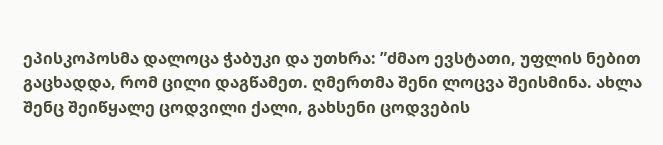ეპისკოპოსმა დალოცა ჭაბუკი და უთხრა: ”ძმაო ევსტათი, უფლის ნებით გაცხადდა, რომ ცილი დაგწამეთ. ღმერთმა შენი ლოცვა შეისმინა. ახლა შენც შეიწყალე ცოდვილი ქალი, გახსენი ცოდვების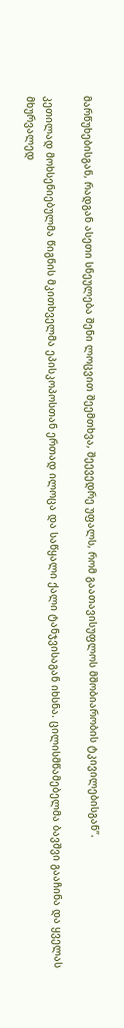მარწუხებისგან, რადგან ასეთი სნეულება შენი ლოცვით შეემთხვა, შეევედრე უფალს, რომ გაათავისუფლოს მშობიარობის ტკივილებისგან”.

კეთილად მოხსენიებულმა წიგნის მკითხველმა ეპისკოპოსთან ერთად ილოცა და საწყალი ქალი ტანჯვისაგან იხსნა. ცილისმწამებელმა ბავშვი გააჩინა და ყველას მხურვალედ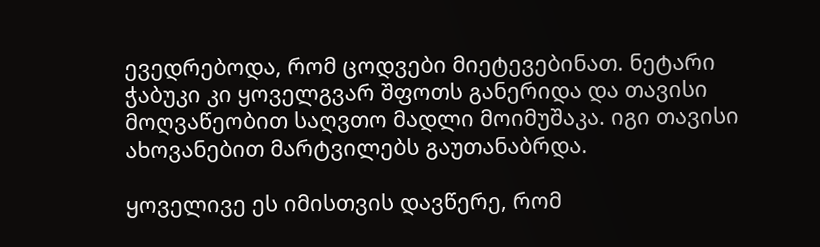ევედრებოდა, რომ ცოდვები მიეტევებინათ. ნეტარი ჭაბუკი კი ყოველგვარ შფოთს განერიდა და თავისი მოღვაწეობით საღვთო მადლი მოიმუშაკა. იგი თავისი ახოვანებით მარტვილებს გაუთანაბრდა.

ყოველივე ეს იმისთვის დავწერე, რომ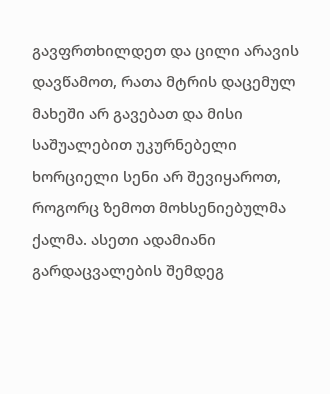გავფრთხილდეთ და ცილი არავის დავწამოთ, რათა მტრის დაცემულ მახეში არ გავებათ და მისი საშუალებით უკურნებელი ხორციელი სენი არ შევიყაროთ, როგორც ზემოთ მოხსენიებულმა ქალმა. ასეთი ადამიანი გარდაცვალების შემდეგ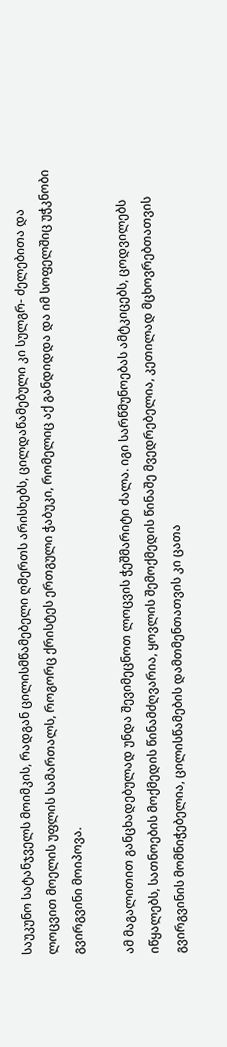საუკუნო სატანჯველს მოიმკის, რადგან ცილისმწამებელი ღმერთს არისხებს, ცილდაწამებული კი სულგრ- ძელებითა და ლოცვით მოელის უფლის სამართალს, როგორც ქრისტეს ერთგული ჭაბუკი, რომელიც აქ განდიდდა და იმ სოფელშიც უჭკნობი გვირგვინი მოიპოვა.

ამ მაგალითით განცხადებულად უნდა შევიმეცნოთ ლოცვის ჭეშმარიტი ძალა. იგი სარწმუნოებას ამტკიცებს, ცოდვილებს იწყალებს, სათნოების მოქმედის წინამძღვარია, ყოვლის შემოქმედის წინაშე მვედრებელია, კეთილად მცხოვრებთათვის გვირგვინის მომნიჭებელია, ცილისწამების დამთმენთათვის კი ცათა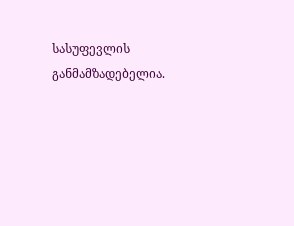სასუფევლის განმამზადებელია.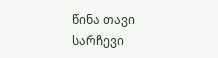წინა თავი სარჩევი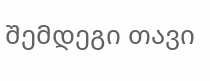შემდეგი თავი